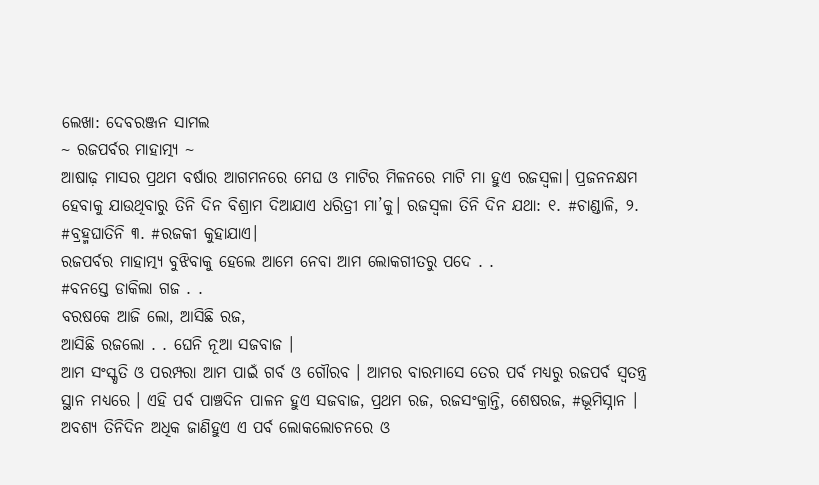ଲେଖା: ଦେବରଞ୍ଜନ ସାମଲ
~ ରଜପର୍ବର ମାହାତ୍ମ୍ୟ ~
ଆଷାଢ଼ ମାସର ପ୍ରଥମ ବର୍ଷାର ଆଗମନରେ ମେଘ ଓ ମାଟିର ମିଳନରେ ମାଟି ମା ହୁଏ ରଜସ୍ୱଳା। ପ୍ରଜନନକ୍ଷମ ହେବାକୁ ଯାଉଥିବାରୁ ତିନି ଦିନ ବିଶ୍ରାମ ଦିଆଯାଏ ଧରିତ୍ରୀ ମା’କୁ। ରଜସ୍ୱଳା ତିନି ଦିନ ଯଥା: ୧. #ଚାଣ୍ଡାଳି, ୨. #ବ୍ରହ୍ମଘାତିନି ୩. #ରଜକୀ କୁହାଯାଏ।
ରଜପର୍ବର ମାହାତ୍ମ୍ୟ ବୁଝିବାକୁ ହେଲେ ଆମେ ନେବା ଆମ ଲୋକଗୀତରୁ ପଦେ . .
#ବନସ୍ତେ ଡାକିଲା ଗଜ . .
ବରଷକେ ଆଜି ଲୋ, ଆସିଛି ରଜ,
ଆସିଛି ରଜଲୋ . . ଘେନି ନୂଆ ସଜବାଜ ।
ଆମ ସଂସ୍କୃତି ଓ ପରମ୍ପରା ଆମ ପାଇଁ ଗର୍ବ ଓ ଗୌରବ । ଆମର ବାରମାସେ ତେର ପର୍ବ ମଧ୍ୟରୁ ରଜପର୍ବ ସ୍ୱତନ୍ତ୍ର ସ୍ଥାନ ମଧ୍ୟରେ । ଏହି ପର୍ବ ପାଞ୍ଚଦିନ ପାଳନ ହୁଏ ସଜବାଜ, ପ୍ରଥମ ରଜ, ରଜସଂକ୍ରାନ୍ତି, ଶେଷରଜ, #ଭୂମିସ୍ନାନ । ଅବଶ୍ୟ ତିନିଦିନ ଅଧିକ ଜାଣିହୁଏ ଏ ପର୍ବ ଲୋକଲୋଚନରେ ଓ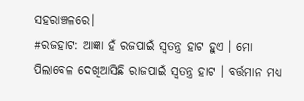ସହରାଞ୍ଚଳରେ।
#ରଜହାଟ: ଆଜ୍ଞା ହଁ ରଜପାଇଁ ସ୍ୱତନ୍ତ୍ର ହାଟ ହୁଏ । ମୋ ପିଲାବେଳ ଦେଖିଆସିଛି ରାଜପାଇଁ ସ୍ୱତନ୍ତ୍ର ହାଟ । ବର୍ତ୍ତମାନ ମଧ୍ୟ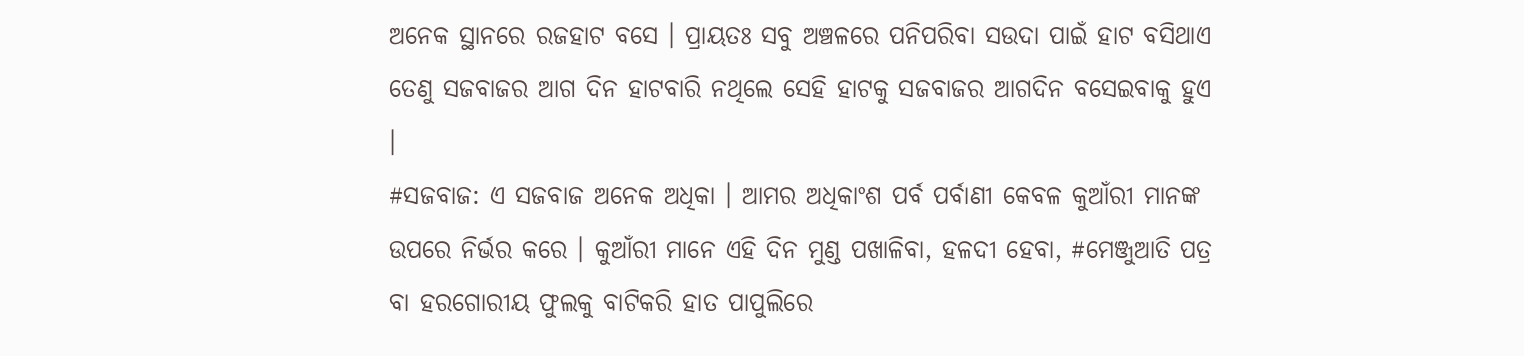ଅନେକ ସ୍ଥାନରେ ରଜହାଟ ବସେ । ପ୍ରାୟତଃ ସବୁ ଅଞ୍ଚଳରେ ପନିପରିବା ସଉଦା ପାଇଁ ହାଟ ବସିଥାଏ ତେଣୁ ସଜବାଜର ଆଗ ଦିନ ହାଟବାରି ନଥିଲେ ସେହି ହାଟକୁ ସଜବାଜର ଆଗଦିନ ବସେଇବାକୁ ହୁଏ ।
#ସଜବାଜ: ଏ ସଜବାଜ ଅନେକ ଅଧିକା । ଆମର ଅଧିକାଂଶ ପର୍ବ ପର୍ବାଣୀ କେବଳ କୁଆଁରୀ ମାନଙ୍କ ଉପରେ ନିର୍ଭର କରେ । କୁଆଁରୀ ମାନେ ଏହି ଦିନ ମୁଣ୍ଡ ପଖାଳିବା, ହଳଦୀ ହେବା, #ମେଞ୍ଜୁଆତି ପତ୍ର ବା ହରଗୋରୀୟ ଫୁଲକୁ ବାଟିକରି ହାତ ପାପୁଲିରେ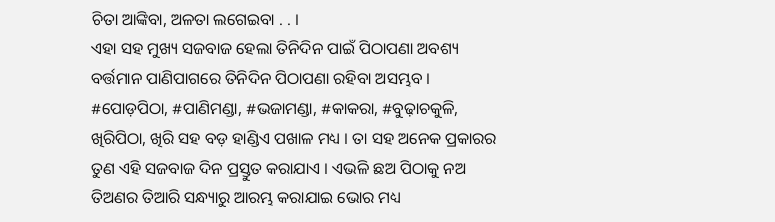ଚିତା ଆଙ୍କିବା, ଅଳତା ଲଗେଇବା . . ।
ଏହା ସହ ମୁଖ୍ୟ ସଜବାଜ ହେଲା ତିନିଦିନ ପାଇଁ ପିଠାପଣା ଅବଶ୍ୟ ବର୍ତ୍ତମାନ ପାଣିପାଗରେ ତିନିଦିନ ପିଠାପଣା ରହିବା ଅସମ୍ଭବ । #ପୋଡ଼ପିଠା, #ପାଣିମଣ୍ଡା, #ଭଜାମଣ୍ଡା, #କାକରା, #ବୁଢ଼ାଚକୁଳି, ଖିରିପିଠା, ଖିରି ସହ ବଡ଼ ହାଣ୍ଡିଏ ପଖାଳ ମଧ୍ୟ । ତା ସହ ଅନେକ ପ୍ରକାରର ତୁଣ ଏହି ସଜବାଜ ଦିନ ପ୍ରସ୍ତୁତ କରାଯାଏ । ଏଭଳି ଛଅ ପିଠାକୁ ନଅ ତିଅଣର ତିଆରି ସନ୍ଧ୍ୟାରୁ ଆରମ୍ଭ କରାଯାଇ ଭୋର ମଧ୍ୟ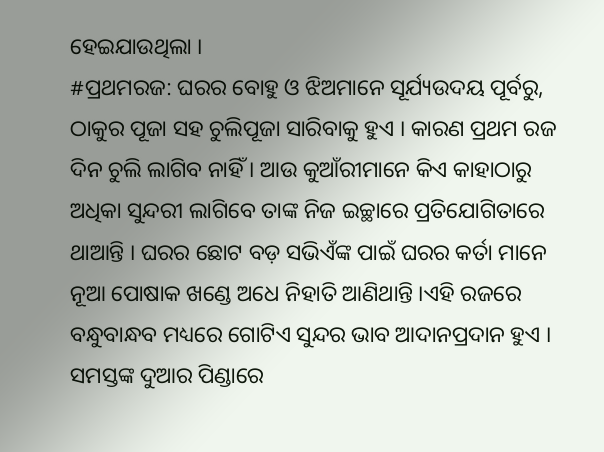ହେଇଯାଉଥିଲା ।
#ପ୍ରଥମରଜ: ଘରର ବୋହୁ ଓ ଝିଅମାନେ ସୂର୍ଯ୍ୟଉଦୟ ପୂର୍ବରୁ, ଠାକୁର ପୂଜା ସହ ଚୁଲିପୂଜା ସାରିବାକୁ ହୁଏ । କାରଣ ପ୍ରଥମ ରଜ ଦିନ ଚୁଲି ଲାଗିବ ନାହିଁ । ଆଉ କୁଆଁରୀମାନେ କିଏ କାହାଠାରୁ ଅଧିକା ସୁନ୍ଦରୀ ଲାଗିବେ ତାଙ୍କ ନିଜ ଇଚ୍ଛାରେ ପ୍ରତିଯୋଗିତାରେ ଥାଆନ୍ତି । ଘରର ଛୋଟ ବଡ଼ ସଭିଏଁଙ୍କ ପାଇଁ ଘରର କର୍ତା ମାନେ ନୂଆ ପୋଷାକ ଖଣ୍ଡେ ଅଧେ ନିହାତି ଆଣିଥାନ୍ତି ।ଏହି ରଜରେ ବନ୍ଧୁବାନ୍ଧବ ମଧ୍ୟରେ ଗୋଟିଏ ସୁନ୍ଦର ଭାବ ଆଦାନପ୍ରଦାନ ହୁଏ । ସମସ୍ତଙ୍କ ଦୁଆର ପିଣ୍ଡାରେ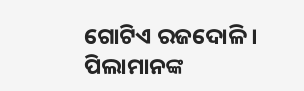ଗୋଟିଏ ରଜଦୋଳି । ପିଲାମାନଙ୍କ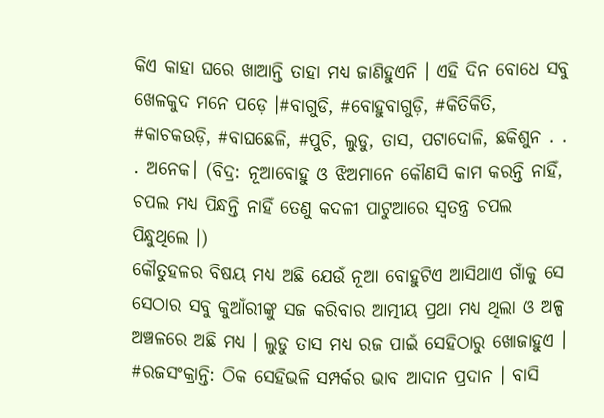କିଏ କାହା ଘରେ ଖାଆନ୍ତି ତାହା ମଧ୍ୟ ଜାଣିହୁଏନି । ଏହି ଦିନ ବୋଧେ ସବୁ ଖେଳକୁଦ ମନେ ପଡ଼େ ।#ବାଗୁଡି, #ବୋହୁବାଗୁଡ଼ି, #କିତିକିତି, #କାଚକଉଡ଼ି, #ବାଘଛେଳି, #ପୁଚି, ଲୁଡୁ, ତାସ, ପଟାଦୋଳି, ଛକିଶୁନ . . . ଅନେକ। (ବିଦ୍ର: ନୂଆବୋହୁ ଓ ଝିଅମାନେ କୌଣସି କାମ କରନ୍ତି ନାହିଁ, ଚପଲ ମଧ୍ୟ ପିନ୍ଧନ୍ତି ନାହିଁ ତେଣୁ କଦଳୀ ପାଟୁଆରେ ସ୍ଵତନ୍ତ୍ର ଚପଲ ପିନ୍ଧୁଥିଲେ ।)
କୌତୁହଳର ବିଷୟ ମଧ୍ୟ ଅଛି ଯେଉଁ ନୂଆ ବୋହୁଟିଏ ଆସିଥାଏ ଗାଁକୁ ସେ ସେଠାର ସବୁ କୁଆଁରୀଙ୍କୁ ସଜ କରିବାର ଆତ୍ମୀୟ ପ୍ରଥା ମଧ୍ୟ ଥିଲା ଓ ଅଳ୍ପ ଅଞ୍ଚଳରେ ଅଛି ମଧ୍ୟ । ଲୁଡୁ ତାସ ମଧ୍ୟ ରଜ ପାଇଁ ସେହିଠାରୁ ଖୋଜାହୁଏ ।
#ରଜସଂକ୍ରାନ୍ତି: ଠିକ ସେହିଭଳି ସମ୍ପର୍କର ଭାବ ଆଦାନ ପ୍ରଦାନ । ବାସି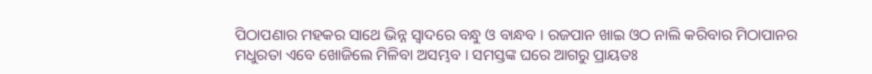ପିଠାପଣାର ମହକର ସାଥେ ଭିନ୍ନ ସ୍ୱାଦରେ ବନ୍ଧୁ ଓ ବାନ୍ଧବ । ରଜପାନ ଖାଇ ଓଠ ନାଲି କରିବାର ମିଠାପାନର ମଧୁରତା ଏବେ ଖୋଜିଲେ ମିଳିବା ଅସମ୍ଭବ । ସମସ୍ତଙ୍କ ଘରେ ଆଗରୁ ପ୍ରାୟତଃ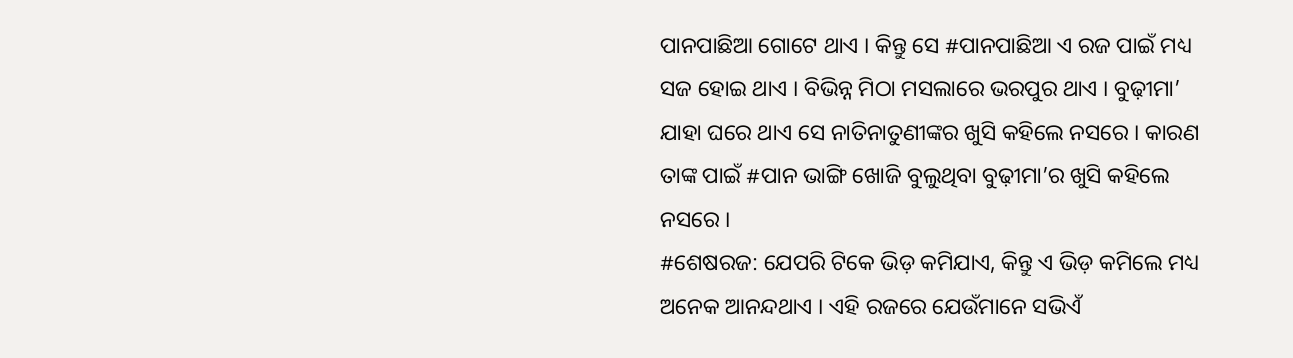ପାନପାଛିଆ ଗୋଟେ ଥାଏ । କିନ୍ତୁ ସେ #ପାନପାଛିଆ ଏ ରଜ ପାଇଁ ମଧ୍ୟ ସଜ ହୋଇ ଥାଏ । ବିଭିନ୍ନ ମିଠା ମସଲାରେ ଭରପୁର ଥାଏ । ବୁଢ଼ୀମା’ ଯାହା ଘରେ ଥାଏ ସେ ନାତିନାତୁଣୀଙ୍କର ଖୁସି କହିଲେ ନସରେ । କାରଣ ତାଙ୍କ ପାଇଁ #ପାନ ଭାଙ୍ଗି ଖୋଜି ବୁଲୁଥିବା ବୁଢ଼ୀମା’ର ଖୁସି କହିଲେ ନସରେ ।
#ଶେଷରଜ: ଯେପରି ଟିକେ ଭିଡ଼ କମିଯାଏ, କିନ୍ତୁ ଏ ଭିଡ଼ କମିଲେ ମଧ୍ୟ ଅନେକ ଆନନ୍ଦଥାଏ । ଏହି ରଜରେ ଯେଉଁମାନେ ସଭିଏଁ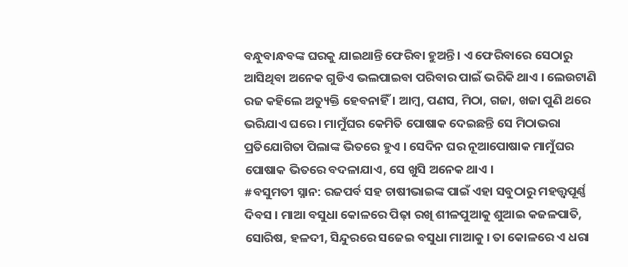ବନ୍ଧୁବାନ୍ଧବଙ୍କ ଘରକୁ ଯାଇଥାନ୍ତି ଫେରିବା ହୁଅନ୍ତି । ଏ ଫେରିବାରେ ସେଠାରୁ ଆସିଥିବା ଅନେକ ଗୁଡିଏ ଭଲପାଇବା ପରିବାର ପାଇଁ ଭରିକି ଥାଏ । ଲେଉଟାଣି ରଜ କହିଲେ ଅତ୍ୟୁକ୍ତି ହେବନାହିଁ । ଆମ୍ବ, ପଣସ, ମିଠା, ଗଜା, ଖଜା ପୁଣି ଥରେ ଭରିଯାଏ ଘରେ । ମାମୁଁଘର କେମିତି ପୋଷାକ ଦେଇଛନ୍ତି ସେ ମିଠାଭରା ପ୍ରତିଯୋଗିତା ପିଲାଙ୍କ ଭିତରେ ହୁଏ । ସେଦିନ ଘର ନୂଆପୋଷାକ ମାମୁଁଘର ପୋଷାକ ଭିତରେ ବଦଳାଯାଏ, ସେ ଖୁସି ଅନେକ ଥାଏ ।
#ବସୁମତୀ ସ୍ନାନ: ରଜପର୍ବ ସହ ଚାଷୀଭାଇଙ୍କ ପାଇଁ ଏହା ସବୁଠାରୁ ମହତ୍ତ୍ୱପୂର୍ଣ୍ଣ ଦିବସ । ମାଆ ବସୁଧା କୋଳରେ ପିଢ଼ା ରଖି ଶୀଳପୁଆକୁ ଶୁଆଇ କଜଳପାତି, ସୋରିଷ, ହଳଦୀ, ସିନ୍ଦୁରରେ ସଜେଇ ବସୁଧା ମାଆକୁ । ତା କୋଳରେ ଏ ଧରା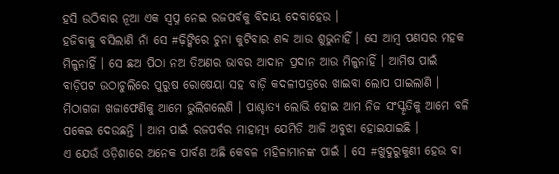ହସି ଉଠିବାର ନୂଆ ଏକ ସ୍ୱପ୍ନ ନେଇ ରଜପର୍ବକୁ ବିଦାୟ ଦେବାହେଉ ।
ହଜିବାକୁ ବସିଲାଣି ନାଁ ସେ #ଢ଼ିଙ୍କିରେ ଚୁନା କୁଟିବାର ଶବ୍ଦ ଆଉ ଶୁଭୁନାହିଁ । ସେ ଆମ୍ବ ପଣସର ମହକ ମିଳୁନାହିଁ । ସେ ଛଅ ପିଠା ନଅ ତିଅଣର ଭାବର ଆଦାନ ପ୍ରଦାନ ଆଉ ମିଳୁନାହିଁ । ଆମିଷ ପାଇଁ ବାଡ଼ିପଟ ଉଠାଚୁଲିରେ ପୁରୁଷ ରୋଷେୟା ସହ ବାଡ଼ି କଦଳୀପତ୍ରରେ ଖାଇବା ଲୋପ ପାଇଲାଣି । ମିଠାଗଜା ଖଜାଫେଣିକୁ ଆମେ ଭୁଲିଗଲେଣି । ପାଶ୍ଚାତ୍ୟ ଲୋଭି ହୋଇ ଆମ ନିଜ ସଂସ୍କୃତିକୁ ଆମେ ବଳି ପକେଇ ଦେଉଛନ୍ତି । ଆମ ପାଇଁ ରଜପର୍ବର ମାହାତ୍ମ୍ୟ ଯେମିତି ଆଜି ଅବୁଝା ହୋଇଯାଇଛି ।
ଏ ଯେଉଁ ଓଡ଼ିଶାରେ ଅନେକ ପାର୍ବଣ ଅଛି କେବଳ ମହିଳାମାନଙ୍କ ପାଇଁ । ସେ #ଖୁଦୁରୁକୁଣୀ ହେଉ ବା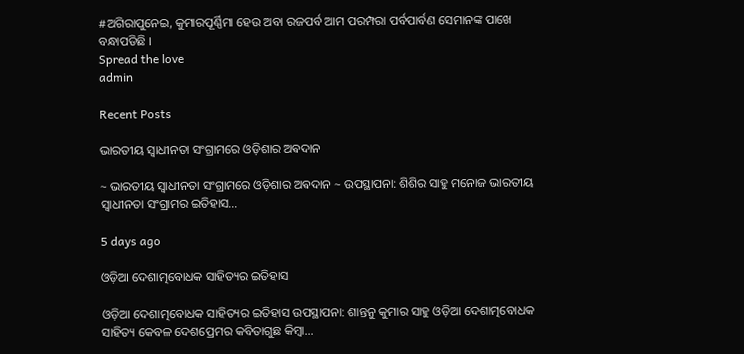#ଅଗିରାପୁନେଇ, କୁମାରପୂର୍ଣ୍ଣିମା ହେଉ ଅବା ରଜପର୍ବ ଆମ ପରମ୍ପରା ପର୍ବପାର୍ବଣ ସେମାନଙ୍କ ପାଖେ ବନ୍ଧାପଡିଛି ।
Spread the love
admin

Recent Posts

ଭାରତୀୟ ସ୍ୱାଧୀନତା ସଂଗ୍ରାମରେ ଓଡ଼ିଶାର ଅଵଦାନ

~ ଭାରତୀୟ ସ୍ୱାଧୀନତା ସଂଗ୍ରାମରେ ଓଡ଼ିଶାର ଅଵଦାନ ~ ଉପସ୍ଥାପନା: ଶିଶିର ସାହୁ ମନୋଜ ଭାରତୀୟ ସ୍ଵାଧୀନତା ସଂଗ୍ରାମର ଇତିହାସ…

5 days ago

ଓଡ଼ିଆ ଦେଶାତ୍ମବୋଧକ ସାହିତ୍ୟର ଇତିହାସ

ଓଡ଼ିଆ ଦେଶାତ୍ମବୋଧକ ସାହିତ୍ୟର ଇତିହାସ ଉପସ୍ଥାପନା: ଶାନ୍ତନୁ କୁମାର ସାହୁ ଓଡ଼ିଆ ଦେଶାତ୍ମବୋଧକ ସାହିତ୍ୟ କେବଳ ଦେଶପ୍ରେମର କବିତାଗୁଛ କିମ୍ବା…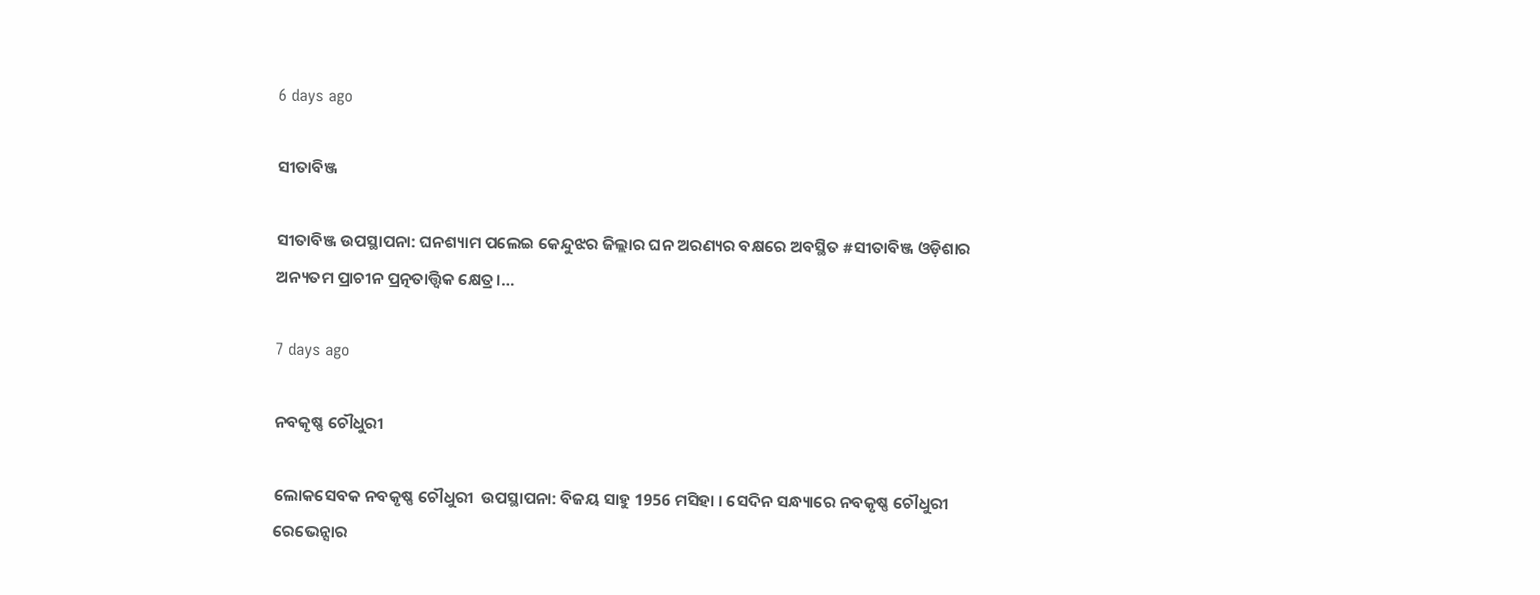6 days ago

ସୀତାବିଞ୍ଜ

ସୀତାବିଞ୍ଜ ଉପସ୍ଥାପନା: ଘନଶ୍ୟାମ ପଲେଇ କେନ୍ଦୁଝର ଜିଲ୍ଲାର ଘନ ଅରଣ୍ୟର ବକ୍ଷରେ ଅବସ୍ଥିତ #ସୀତାବିଞ୍ଜ ଓଡ଼ିଶାର ଅନ୍ୟତମ ପ୍ରାଚୀନ ପ୍ରତ୍ନତାତ୍ତ୍ୱିକ କ୍ଷେତ୍ର।…

7 days ago

ନବକୃଷ୍ଣ ଚୌଧୁରୀ

ଲୋକସେବକ ନବକୃଷ୍ଣ ଚୌଧୁରୀ  ଉପସ୍ଥାପନା: ବିଜୟ ସାହୁ 1956 ମସିହା । ସେଦିନ ସନ୍ଧ୍ୟାରେ ନବକୃଷ୍ଣ ଚୌଧୁରୀ ରେଭେନ୍ସାର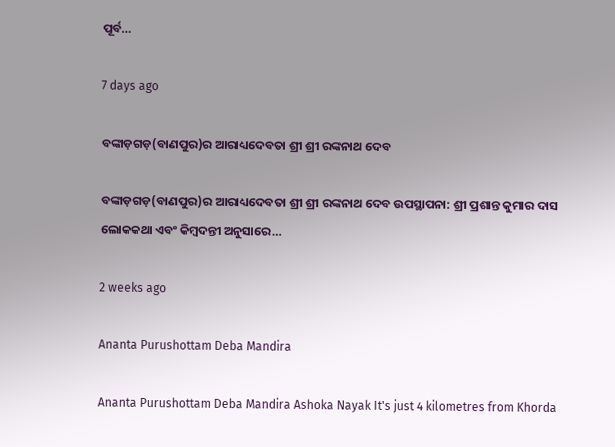ପୂର୍ବ…

7 days ago

ବଙ୍କାଡ଼ଗଡ଼(ବାଣପୁର)ର ଆରାଧ୍ୟଦେବତା ଶ୍ରୀ ଶ୍ରୀ ରଙ୍କନାଥ ଦେବ

ବଙ୍କାଡ଼ଗଡ଼(ବାଣପୁର)ର ଆରାଧ୍ୟଦେବତା ଶ୍ରୀ ଶ୍ରୀ ରଙ୍କନାଥ ଦେବ ଉପସ୍ଥାପନା: ଶ୍ରୀ ପ୍ରଶାନ୍ତ କୁମାର ଦାସ ଲୋକକଥା ଏବଂ କିମ୍ବଦନ୍ତୀ ଅନୁସାରେ…

2 weeks ago

Ananta Purushottam Deba Mandira

Ananta Purushottam Deba Mandira Ashoka Nayak It's just 4 kilometres from Khorda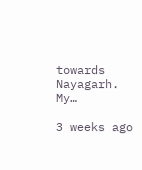towards Nayagarh. My…

3 weeks ago